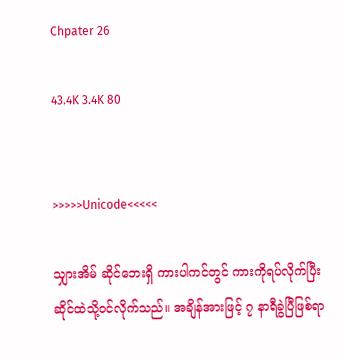Chpater 26

43.4K 3.4K 80


>>>>>Unicode<<<<<

သျှားအိမ် ဆိုင်ဘေးရှိ ကားပါကင်တွင် ကားကိုရပ်လိုက်ပြီး ဆိုင်ထဲသို့ဝင်လိုက်သည်။ အချိန်အားဖြင့် ၇ နာရီခွဲပြီဖြစ်ရာ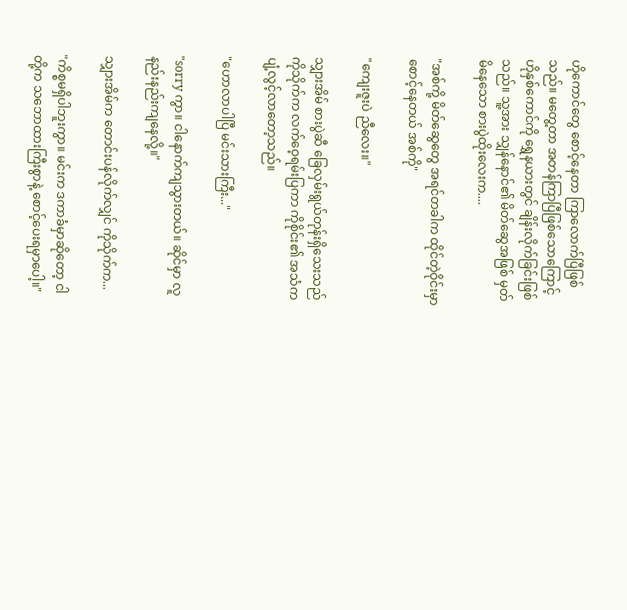ဟိုကောင်တွေ စောင့်နေတာ ကြာလောက်ပြီဖြစ်သည်။ မတွေ့တာ အတန်ကြာပြီဖြစ်သောကြောင့် ဟိုနှစ်ကောင်ကို ရွှေနယားတွင် ချိန်းလိုက်ခြင်းဖြစ်သည်။ သူ့အား သျှန်နောင်၏ မိတ်ဆွေအဖြစ် မှတ်မိနေသော စားပွဲထိုးလေးက....

"အစ်ကို့ မိတ်ဆွေတွေ အရင်တခါက ထိုင်တဲ့ဝိုင်းမှာ စောင့်နေတယ် အစ်ကို"

"ကျေးဇူးပဲ ညီလေး။"

သျှားအိမ် စားပွဲဆီ ခြေလှမ်းရွယ်တုန်းရှိသေးသည် ကိုသိုက်က လက်ဝေ့ရမ်းပြကာ ကိုစိုင်း၏ အသံက ပျံ့လွင့်လာတော့သည်။

"ဟောလာပါပြီ မင်းသားကြီး..."

"sorry ကွာ။ ငါနောက်ကျသွားတယ်။ ဆိုင်မှာ လူနည်းနည်းကျနေလို့။"

သျှားအိမ်က တောင်းပန်လိုက်လျှင် ကိုသိုက်က...

"ကိစ္စမရှိပါဘူးကွာ။ မင်းက ဒကာခံမှာဆိုတော့ ငါတို့က သဘောထားကြီးစွာနဲ့ စောင့်ပေးရမှာပေါ့။"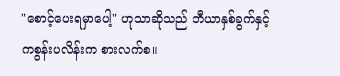"စောင့်ပေးရမှာပေါ့" ဟုသာဆိုသည် ဘီယာနှစ်ခွက်နှင့် ကစွန်းပလိန်းက စားလက်စ။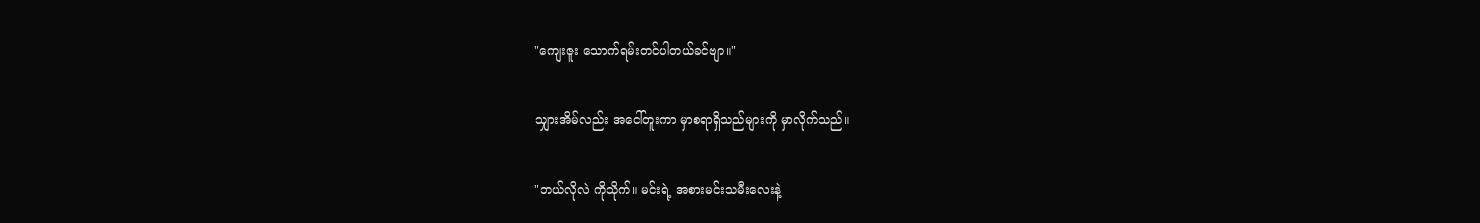"ကျေးဇူး သောက်ရမ်းတင်ပါတယ်ခင်ဗျာ။"

သျှားအိမ်လည်း အငေါ်တူးကာ မှာစရာရှိသည်များကို မှာလိုက်သည်။

"ဘယ်လိုလဲ ကိုသိုက်။ မင်းရဲ့ အစားမင်းသမီးလေးနဲ့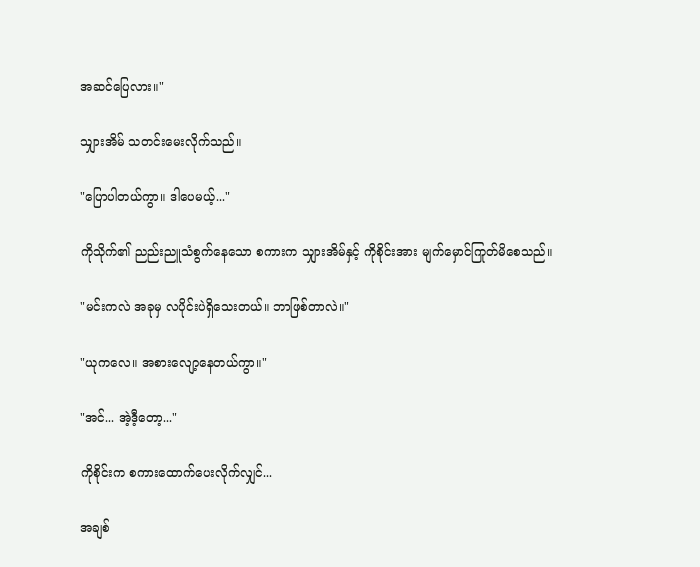အဆင်ပြေလား။"

သျှားအိမ် သတင်းမေးလိုက်သည်။

"ပြောပါတယ်ကွာ။ ဒါပေမယ့်..."

ကိုသိုက်၏ ညည်းညူသံစွက်နေသော စကားက သျှားအိမ်နှင့် ကိုစိုင်းအား မျက်မှောင်ကြုတ်မိစေသည်။

"မင်းကလဲ အခုမှ လပိုင်းပဲရှိသေးတယ်။ ဘာဖြစ်တာလဲ။"

"ယုကလေ။ အစားလျော့နေတယ်ကွာ။"

"အင်... အဲ့ဒီ့တော့..."

ကိုစိုင်းက စကားထောက်ပေးလိုက်လျှင်...

အချစ်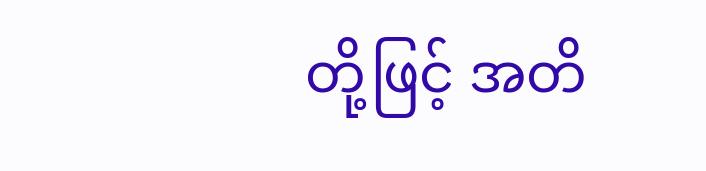တို့ဖြင့် အတိ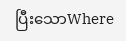ပြီးသောWhere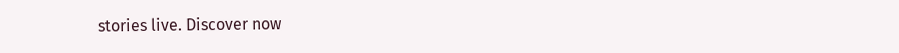stories live. Discover now